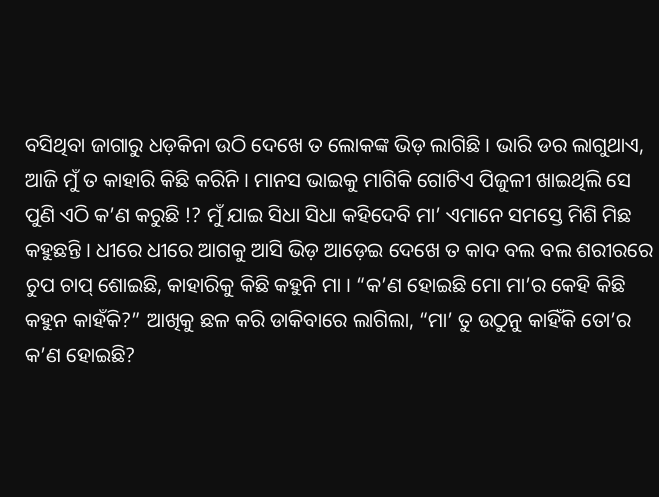ବସିଥିବା ଜାଗାରୁ ଧଡ଼କିନା ଉଠି ଦେଖେ ତ ଲୋକଙ୍କ ଭିଡ଼ ଲାଗିଛି । ଭାରି ଡର ଲାଗୁଥାଏ, ଆଜି ମୁଁ ତ କାହାରି କିଛି କରିନି । ମାନସ ଭାଇକୁ ମାଗିକି ଗୋଟିଏ ପିଜୁଳୀ ଖାଇଥିଲି ସେ ପୁଣି ଏଠି କ’ଣ କରୁଛି !? ମୁଁ ଯାଇ ସିଧା ସିଧା କହିଦେବି ମା’ ଏମାନେ ସମସ୍ତେ ମିଶି ମିଛ କହୁଛନ୍ତି । ଧୀରେ ଧୀରେ ଆଗକୁ ଆସି ଭିଡ଼ ଆଡ଼େଇ ଦେଖେ ତ କାଦ ବଲ ବଲ ଶରୀରରେ ଚୁପ ଚାପ୍ ଶୋଇଛି, କାହାରିକୁ କିଛି କହୁନି ମା । “କ’ଣ ହୋଇଛି ମୋ ମା’ର କେହି କିଛି କହୁନ କାହଁକି?” ଆଖିକୁ ଛଳ କରି ଡାକିବାରେ ଲାଗିଲା, “ମା’ ତୁ ଉଠୁନୁ କାହିଁକି ତୋ’ର କ’ଣ ହୋଇଛି?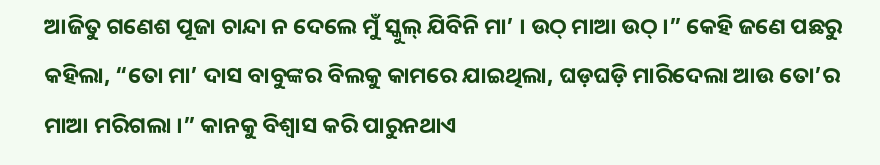ଆଜିତୁ ଗଣେଶ ପୂଜା ଚାନ୍ଦା ନ ଦେଲେ ମୁଁ ସ୍କୁଲ୍ ଯିବିନି ମା’ । ଉଠ୍ ମାଆ ଉଠ୍ ।” କେହି ଜଣେ ପଛରୁ କହିଲା, “ତୋ ମା’ ଦାସ ବାବୁଙ୍କର ବିଲକୁ କାମରେ ଯାଇଥିଲା, ଘଡ଼ଘଡ଼ି ମାରିଦେଲା ଆଉ ତୋ’ର ମାଆ ମରିଗଲା ।” କାନକୁ ବିଶ୍ୱାସ କରି ପାରୁନଥାଏ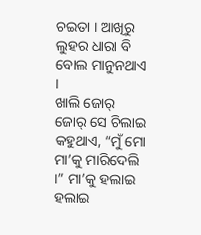ଚଇତା । ଆଖିରୁ ଲୁହର ଧାରା ବି ବୋଲ ମାନୁନଥାଏ ।
ଖାଲି ଜୋର୍ ଜୋର୍ ସେ ଚିଲାଇ କହୁଥାଏ, “ମୁଁ ମୋ ମା’କୁ ମାରିଦେଲି ।” ମା’କୁ ହଲାଇ ହଲାଇ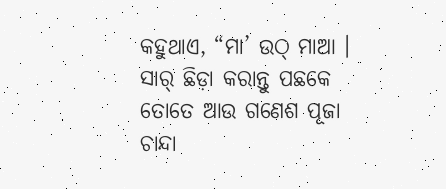କହୁଥାଏ, “ମା’ ଉଠ୍ ମାଆ । ସାର୍ ଛିଡ଼ା କରାନ୍ତୁ ପଛକେ ତୋତେ ଆଉ ଗଣେଶ ପୂଜା ଚାନ୍ଦା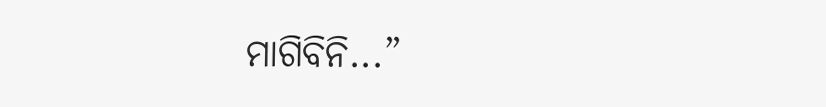ମାଗିବିନି...”